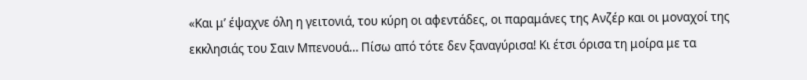«Και μ’ έψαχνε όλη η γειτονιά, του κύρη οι αφεντάδες, οι παραμάνες της Ανζέρ και οι μοναχοί της εκκλησιάς του Σαιν Μπενουά… Πίσω από τότε δεν ξαναγύρισα! Κι έτσι όρισα τη μοίρα με τα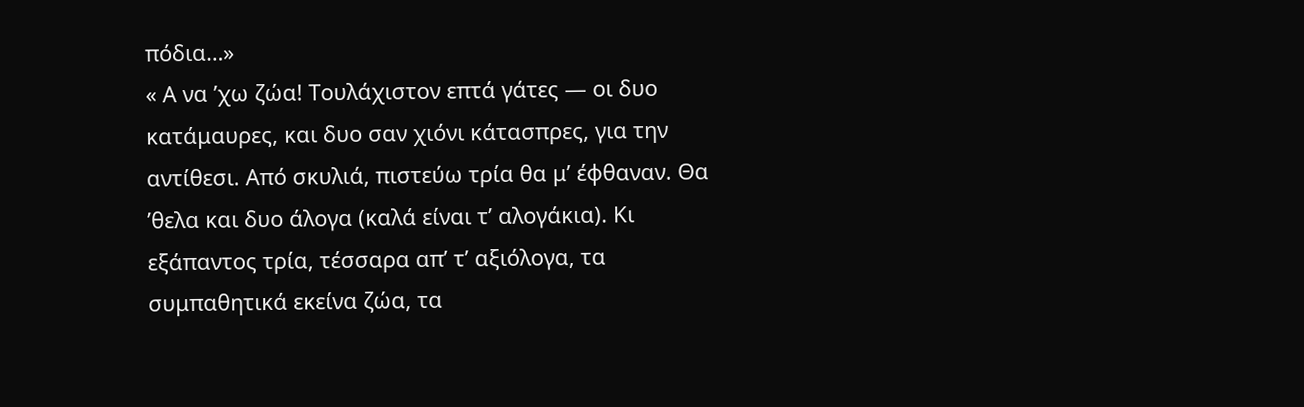πόδια…»
« Α να ’χω ζώα! Τουλάχιστον επτά γάτες — οι δυο κατάμαυρες, και δυο σαν χιόνι κάτασπρες, για την αντίθεσι. Από σκυλιά, πιστεύω τρία θα μ’ έφθαναν. Θα ’θελα και δυο άλογα (καλά είναι τ’ αλογάκια). Κι εξάπαντος τρία, τέσσαρα απ’ τ’ αξιόλογα, τα συμπαθητικά εκείνα ζώα, τα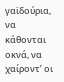γαϊδούρια, να κάθονται οκνά, να χαίροντ’ οι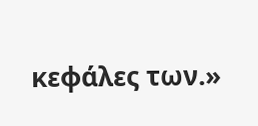κεφάλες των.»